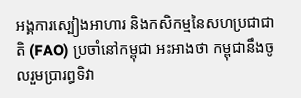អង្គការស្បៀងអាហារ និងកសិកម្មនៃសហប្រជាជាតិ (FAO) ប្រចាំនៅកម្ពុជា អះអាងថា កម្ពុជានឹងចូលរួមប្រារព្ធទិវា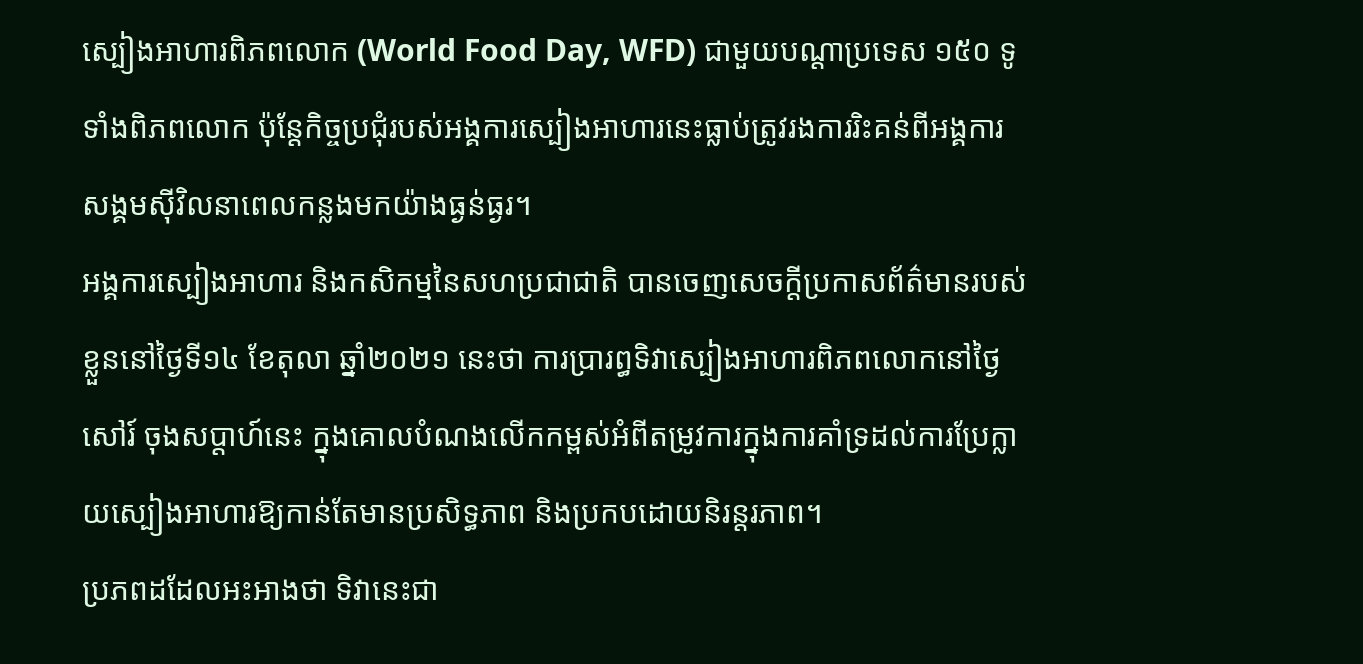ស្បៀងអាហារពិភពលោក (World Food Day, WFD) ជាមួយបណ្តាប្រទេស ១៥០ ទូទាំងពិភពលោក ប៉ុន្តែកិច្ចប្រជុំរបស់អង្គការស្បៀងអាហារនេះធ្លាប់ត្រូវរងការរិះគន់ពីអង្គការសង្គមស៊ីវិលនាពេលកន្លងមកយ៉ាងធ្ងន់ធ្ងរ។
អង្គការស្បៀងអាហារ និងកសិកម្មនៃសហប្រជាជាតិ បានចេញសេចក្តីប្រកាសព័ត៌មានរបស់ខ្លួននៅថ្ងៃទី១៤ ខែតុលា ឆ្នាំ២០២១ នេះថា ការប្រារព្ធទិវាស្បៀងអាហារពិភពលោកនៅថ្ងៃសៅរ៍ ចុងសប្តាហ៍នេះ ក្នុងគោលបំណងលើកកម្ពស់អំពីតម្រូវការក្នុងការគាំទ្រដល់ការប្រែក្លាយស្បៀងអាហារឱ្យកាន់តែមានប្រសិទ្ធភាព និងប្រកបដោយនិរន្តរភាព។
ប្រភពដដែលអះអាងថា ទិវានេះជា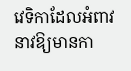វេទិកាដែលអំពាវនាវឱ្យមានកា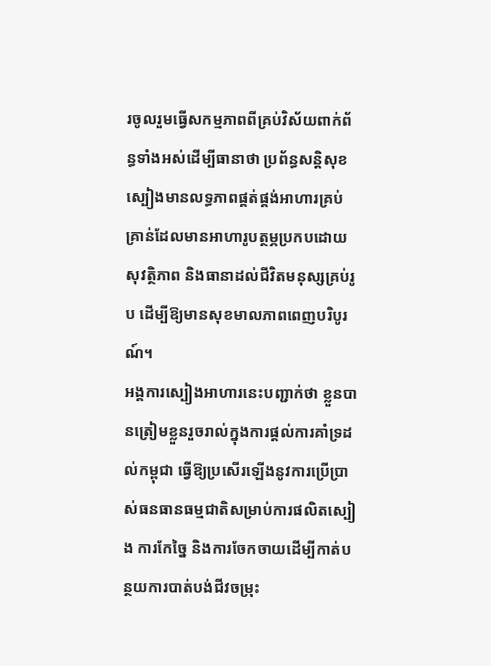រចូលរួមធ្វើសកម្មភាពពីគ្រប់វិស័យពាក់ព័ន្ធទាំងអស់ដើម្បីធានាថា ប្រព័ន្ធសន្តិសុខស្បៀងមានលទ្ធភាពផ្គត់ផ្គង់អាហារគ្រប់គ្រាន់ដែលមានអាហារូបត្ថម្ភប្រកបដោយសុវត្ថិភាព និងធានាដល់ជីវិតមនុស្សគ្រប់រូប ដើម្បីឱ្យមានសុខមាលភាពពេញបរិបូរណ៍។
អង្គការស្បៀងអាហារនេះបញ្ជាក់ថា ខ្លួនបានត្រៀមខ្លួនរួចរាល់ក្នុងការផ្តល់ការគាំទ្រដល់កម្ពុជា ធ្វើឱ្យប្រសើរឡើងនូវការប្រើប្រាស់ធនធានធម្មជាតិសម្រាប់ការផលិតស្បៀង ការកែច្នៃ និងការចែកចាយដើម្បីកាត់បន្ថយការបាត់បង់ជីវចម្រុះ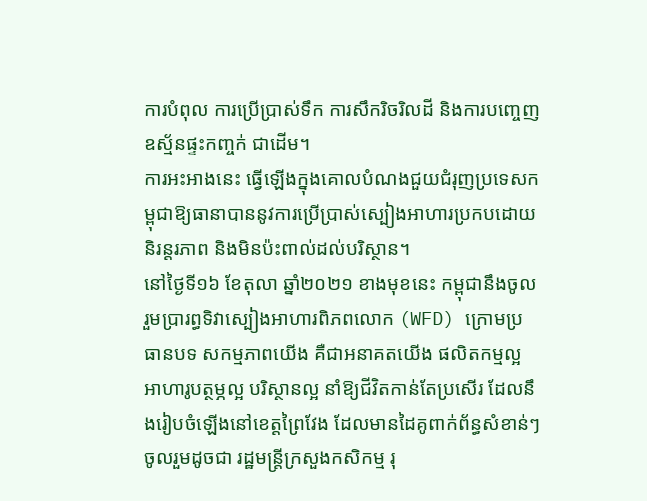ការបំពុល ការប្រើប្រាស់ទឹក ការសឹករិចរិលដី និងការបញ្ចេញឧស្ម័នផ្ទះកញ្ចក់ ជាដើម។
ការអះអាងនេះ ធ្វើឡើងក្នុងគោលបំណងជួយជំរុញប្រទេសកម្ពុជាឱ្យធានាបាននូវការប្រើប្រាស់ស្បៀងអាហារប្រកបដោយនិរន្តរភាព និងមិនប៉ះពាល់ដល់បរិស្ថាន។
នៅថ្ងៃទី១៦ ខែតុលា ឆ្នាំ២០២១ ខាងមុខនេះ កម្ពុជានឹងចូលរួមប្រារព្ធទិវាស្បៀងអាហារពិភពលោក (WFD) ក្រោមប្រធានបទ សកម្មភាពយើង គឺជាអនាគតយើង ផលិតកម្មល្អ អាហារូបត្ថម្ភល្អ បរិស្ថានល្អ នាំឱ្យជីវិតកាន់តែប្រសើរ ដែលនឹងរៀបចំឡើងនៅខេត្តព្រៃវែង ដែលមានដៃគូពាក់ព័ន្ធសំខាន់ៗចូលរួមដូចជា រដ្ឋមន្ត្រីក្រសួងកសិកម្ម រុ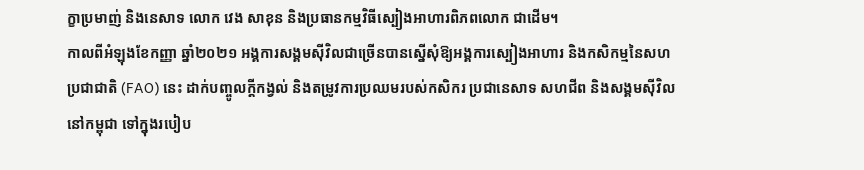ក្ខាប្រមាញ់ និងនេសាទ លោក វេង សាខុន និងប្រធានកម្មវិធីស្បៀងអាហារពិភពលោក ជាដើម។
កាលពីអំឡុងខែកញ្ញា ឆ្នាំ២០២១ អង្គការសង្គមស៊ីវិលជាច្រើនបានស្នើសុំឱ្យអង្គការស្បៀងអាហារ និងកសិកម្មនៃសហប្រជាជាតិ (FAO) នេះ ដាក់បញ្ចូលក្តីកង្វល់ និងតម្រូវការប្រឈមរបស់កសិករ ប្រជានេសាទ សហជីព និងសង្គមស៊ីវិលនៅកម្ពុជា ទៅក្នុងរបៀប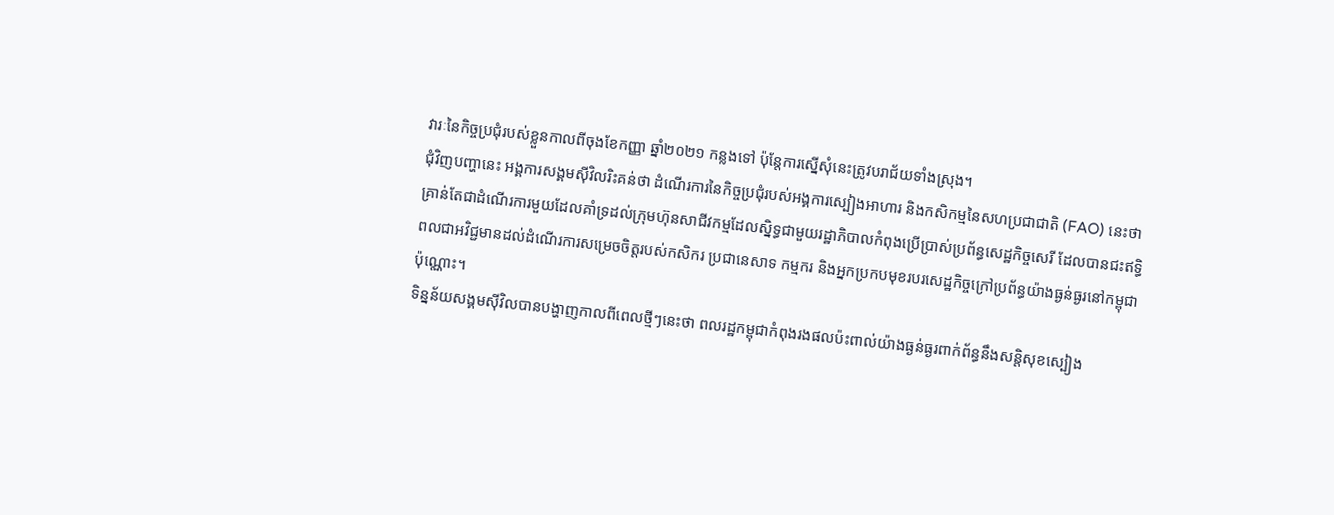វារៈនៃកិច្ចប្រជុំរបស់ខ្លួនកាលពីចុងខែកញ្ញា ឆ្នាំ២០២១ កន្លងទៅ ប៉ុន្តែការស្នើសុំនេះត្រូវបរាជ័យទាំងស្រុង។
ជុំវិញបញ្ហានេះ អង្គការសង្គមស៊ីវិលរិះគន់ថា ដំណើរការនៃកិច្ចប្រជុំរបស់អង្គការស្បៀងអាហារ និងកសិកម្មនៃសហប្រជាជាតិ (FAO) នេះថា គ្រាន់តែជាដំណើរការមួយដែលគាំទ្រដល់ក្រុមហ៊ុនសាជីវកម្មដែលស្និទ្ធជាមួយរដ្ឋាភិបាលកំពុងប្រើប្រាស់ប្រព័ន្ធសេដ្ឋកិច្ចសេរី ដែលបានជះឥទ្ធិពលជាអវិជ្ជមានដល់ដំណើរការសម្រេចចិត្តរបស់កសិករ ប្រជានេសាទ កម្មករ និងអ្នកប្រកបមុខរបរសេដ្ឋកិច្ចក្រៅប្រព័ន្ធយ៉ាងធ្ងន់ធ្ងរនៅកម្ពុជាប៉ុណ្ណោះ។
ទិន្នន័យសង្គមស៊ីវិលបានបង្ហាញកាលពីពេលថ្មីៗនេះថា ពលរដ្ឋកម្ពុជាកំពុងរងផលប៉ះពាល់យ៉ាងធ្ងន់ធ្ងរពាក់ព័ន្ធនឹងសន្តិសុខស្បៀង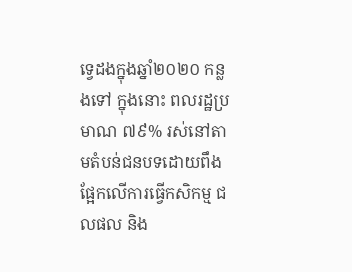ទ្វេដងក្នុងឆ្នាំ២០២០ កន្លងទៅ ក្នុងនោះ ពលរដ្ឋប្រមាណ ៧៩% រស់នៅតាមតំបន់ជនបទដោយពឹងផ្អែកលើការធ្វើកសិកម្ម ជលផល និង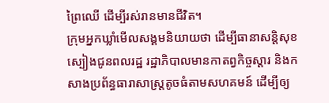ព្រៃឈើ ដើម្បីរស់រានមានជីវិត។
ក្រុមអ្នកឃ្លាំមើលសង្គមនិយាយថា ដើម្បីធានាសន្តិសុខស្បៀងជូនពលរដ្ឋ រដ្ឋាភិបាលមានកាតព្វកិច្ចស្ដារ និងកសាងប្រព័ន្ធធារាសាស្ត្រតូចធំតាមសហគមន៍ ដើម្បីឲ្យ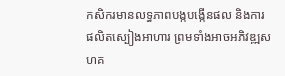កសិករមានលទ្ធភាពបង្កបង្កើនផល និងការផលិតស្បៀងអាហារ ព្រមទាំងអាចអភិវឌ្ឍសហគ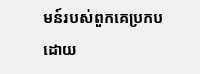មន៍របស់ពួកគេប្រកបដោយ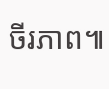ចីរភាព៕